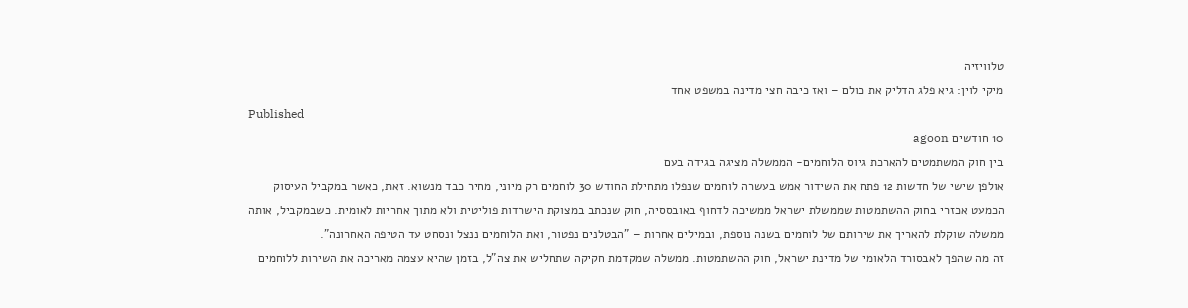טלוויזיה
מיקי לוין: גיא פלג הדליק את כולם – ואז כיבה חצי מדינה במשפט אחד
Published
10 חודשים agoon
בין חוק המשתמטים להארכת גיוס הלוחמים- הממשלה מציגה בגידה בעם
אולפן שישי של חדשות 12 פתח את השידור אמש בעשרה לוחמים שנפלו מתחילת החודש 30 לוחמים רק מיוני, מחיר כבד מנשוא. זאת, כאשר במקביל העיסוק הכמעט אכזרי בחוק ההשתמטות שממשלת ישראל ממשיכה לדחוף באובססיה, חוק שנכתב במצוקת הישרדות פוליטית ולא מתוך אחריות לאומית. כשבמקביל, אותה ממשלה שוקלת להאריך את שירותם של לוחמים בשנה נוספת, ובמילים אחרות – "הבטלנים נפטור, ואת הלוחמים ננצל ונסחט עד הטיפה האחרונה".
זה מה שהפך לאבסורד הלאומי של מדינת ישראל, חוק ההשתמטות. ממשלה שמקדמת חקיקה שתחליש את צה”ל, בזמן שהיא עצמה מאריכה את השירות ללוחמים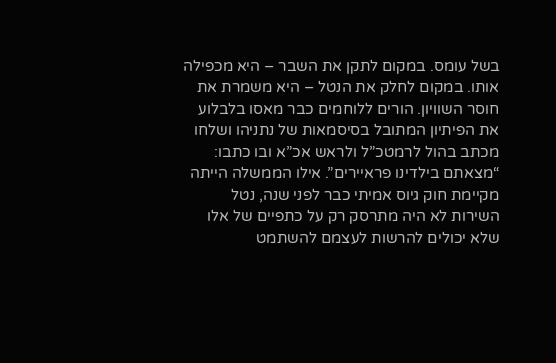בשל עומס. במקום לתקן את השבר – היא מכפילה אותו. במקום לחלק את הנטל – היא משמרת את חוסר השוויון. הורים ללוחמים כבר מאסו בלבלוע את הפיתיון המתובל בסיסמאות של נתניהו ושלחו מכתב בהול לרמטכ”ל ולראש אכ”א ובו כתבו: “מצאתם בילדינו פראיירים”. אילו הממשלה הייתה מקיימת חוק גיוס אמיתי כבר לפני שנה, נטל השירות לא היה מתרסק רק על כתפיים של אלו שלא יכולים להרשות לעצמם להשתמט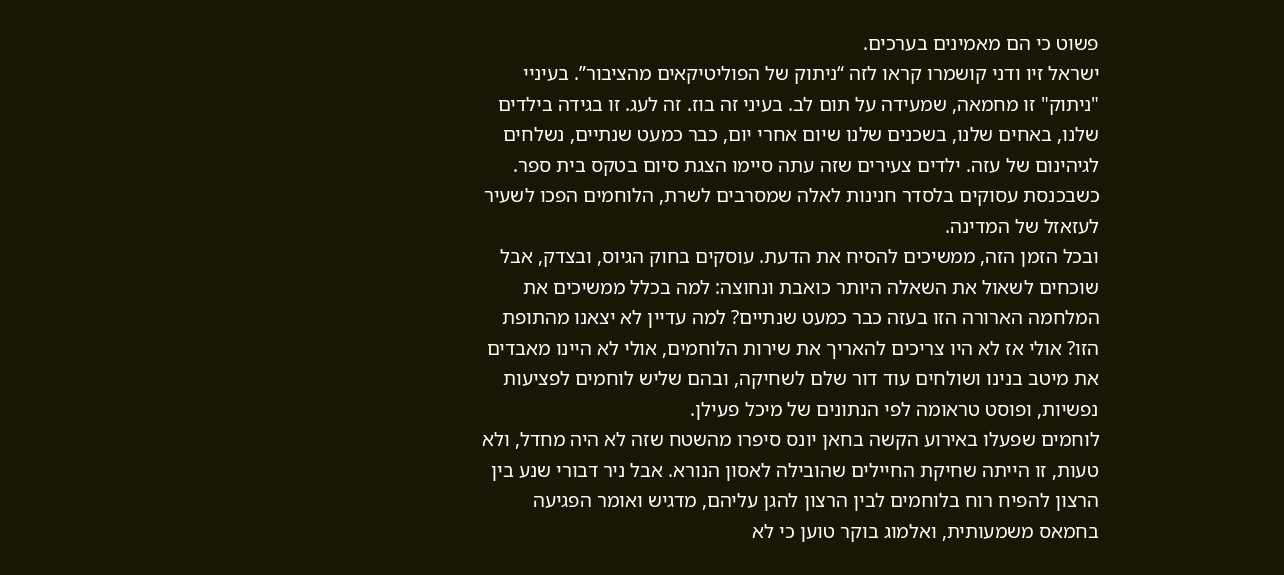פשוט כי הם מאמינים בערכים.
ישראל זיו ודני קושמרו קראו לזה “ניתוק של הפוליטיקאים מהציבור”. בעיניי "ניתוק" זו מחמאה, שמעידה על תום לב. בעיני זה בוז. זה לעג. זו בגידה בילדים שלנו, באחים שלנו, בשכנים שלנו שיום אחרי יום, כבר כמעט שנתיים, נשלחים לגיהינום של עזה. ילדים צעירים שזה עתה סיימו הצגת סיום בטקס בית ספר. כשבכנסת עסוקים בלסדר חנינות לאלה שמסרבים לשרת, הלוחמים הפכו לשעיר לעזאזל של המדינה.
ובכל הזמן הזה, ממשיכים להסיח את הדעת. עוסקים בחוק הגיוס, ובצדק, אבל שוכחים לשאול את השאלה היותר כואבת ונחוצה: למה בכלל ממשיכים את המלחמה הארורה הזו בעזה כבר כמעט שנתיים? למה עדיין לא יצאנו מהתופת הזו? אולי אז לא היו צריכים להאריך את שירות הלוחמים, אולי לא היינו מאבדים את מיטב בנינו ושולחים עוד דור שלם לשחיקה, ובהם שליש לוחמים לפציעות נפשיות, ופוסט טראומה לפי הנתונים של מיכל פעילן.
לוחמים שפעלו באירוע הקשה בחאן יונס סיפרו מהשטח שזה לא היה מחדל, ולא טעות, זו הייתה שחיקת החיילים שהובילה לאסון הנורא. אבל ניר דבורי שנע בין הרצון להפיח רוח בלוחמים לבין הרצון להגן עליהם, מדגיש ואומר הפגיעה בחמאס משמעותית, ואלמוג בוקר טוען כי לא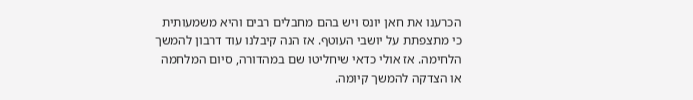הכרענו את חאן יונס ויש בהם מחבלים רבים והיא משמעותית כי מתצפתת על יושבי העוטף. אז הנה קיבלנו עוד דרבון להמשך הלחימה. אז אולי כדאי שיחליטו שם במהדורה, סיום המלחמה או הצדקה להמשך קיומה.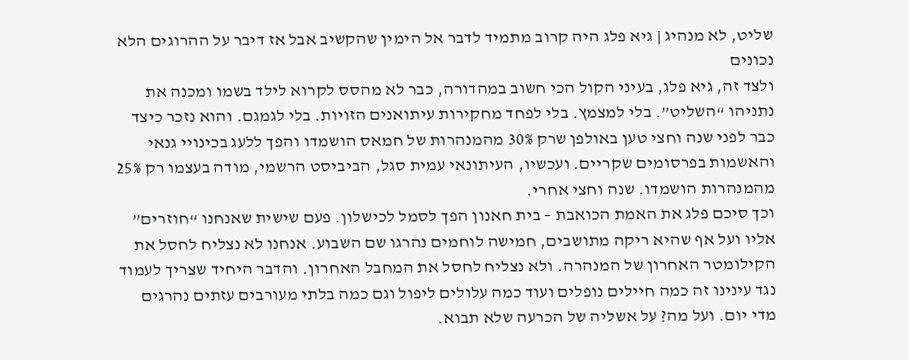שליט, לא מנהיג | גיא פלג היה קרוב מתמיד לדבר אל הימין שהקשיב אבל אז דיבר על ההרוגים הלא נכונים
ולצד זה, גיא פלג, בעיני הקול הכי חשוב במהדורה, כבר לא מהסס לקרוא לילד בשמו ומכנה את נתניהו “השליט”. בלי למצמץ. בלי לפחד מחקירות עיתואנים הזויות. בלי לגמגם. והוא נזכר כיצד כבר לפני שנה וחצי טען באולפן שרק 30% מהמנהרות של חמאס הושמדו והפך ללעג בכינויי גנאי והאשמות בפרסומים שקריים. ועכשיו, העיתונאי עמית סגל, הביביסט הרשמי, מודה בעצמו רק 25% מהמנהרות הושמדו. שנה וחצי אחרי.
וכך סיכם פלג את האמת הכואבת – בית חאנון הפך לסמל לכישלון. פעם שישית שאנחנו “חוזרים” אליו ועל אף שהיא ריקה מתושבים, חמישה לוחמים נהרגו שם השבוע. אנחנו לא נצליח לחסל את הקילומטר האחרון של המנהרה. ולא נצליח לחסל את המחבל האחרון. והדבר היחיד שצריך לעמוד נגד עינינו זה כמה חיילים נופלים ועוד כמה עלולים ליפול וגם כמה בלתי מעורבים עזתים נהרגים מדי יום. ועל מה? על אשליה של הכרעה שלא תבוא.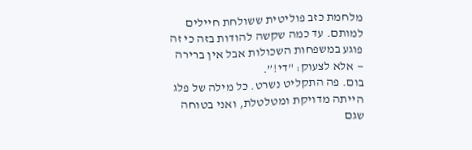מלחמת כזב פוליטית ששולחת חיילים למותם. עד כמה שקשה להודות בזה כי זה פוגע במשפחות השכולות אבל אין ברירה — אלא לצעוק: "די!”.
בום. פה התקליט נשרט. כל מילה של פלג הייתה מדויקת ומטלטלת, ואני בטוחה שגם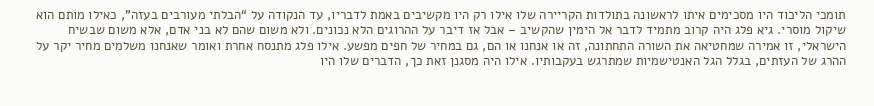תומכי הליכוד היו מסכימים איתו לראשונה בתולדות הקריירה שלו אילו רק היו מקשיבים באמת לדבריו, עד הנקודה על “הבלתי מעורבים בעזה”, כאילו מותם הוא שיקול מוסרי. גיא פלג היה קרוב מתמיד לדבר אל הימין שהקשיב – אבל אז דיבר על ההרוגים הלא נכונים. ולא משום שהם לא בני אדם, אלא משום שבשיח הישראלי, זו אמירה שמחטיאה את השורה התחתונה, זה או אנחנו או הם, גם במחיר של חפים מפשע. אילו פלג מתנסח אחרת ואומר שאנחנו משלמים מחיר יקר על ההרג של העזתים, בגלל הגל האנטישמיות שמתרגש בעקבותיו. אילו היה מסגנן זאת כך, הדברים שלו היו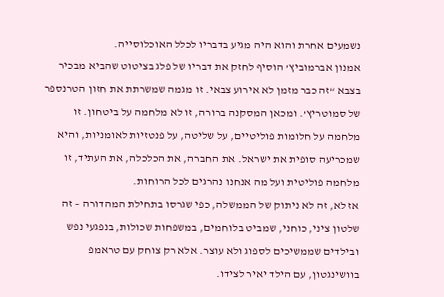נשמעים אחרת והוא היה מגיע בדבריו לכלל האוכלוסייה.
אמנון אברמוביץ’ הוסיף לחזק את דבריו של פלג בציטוט שהביא מבכיר בצבא “זה כבר מזמן לא אירוע צבאי. זו מגמה שמשרתת את חזון הטרנספר של סמוטריץ’. ומכאן המסקנה ברורה, זו לא מלחמה על ביטחון. זו מלחמה על חלומות פוליטיים, על שליטה, על פנטזיות לאומניות, והיא שמכריעה סופית את ישראל. את החברה, את הכלכלה, את העתיד, זו מלחמה פוליטית ועל מה אנחנו נהרגים לכל הרוחות.
אז לא, זה לא ניתוק של הממשלה, כפי שגרסו בתחילת המהדורה – זה שלטון ציני, כוחני, שמביט בלוחמים, במשפחות שכולות, בנפגעי נפש ובילדים שממשיכים לספוג ולא עוצר. אלא רק צוחק עם טראמפ בוושינגטון, עם הילד יאיר לצידו.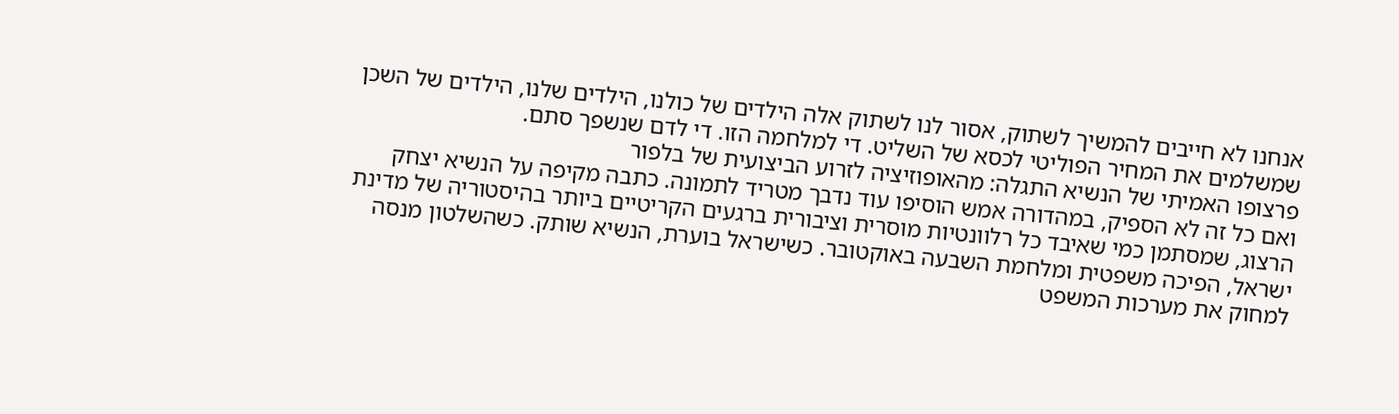אנחנו לא חייבים להמשיך לשתוק, אסור לנו לשתוק אלה הילדים של כולנו, הילדים שלנו, הילדים של השכן שמשלמים את המחיר הפוליטי לכסא של השליט. די למלחמה הזו. די לדם שנשפך סתם.
פרצופו האמיתי של הנשיא התגלה: מהאופוזיציה לזרוע הביצועית של בלפור
ואם כל זה לא הספיק, במהדורה אמש הוסיפו עוד נדבך מטריד לתמונה. כתבה מקיפה על הנשיא יצחק הרצוג, שמסתמן כמי שאיבד כל רלוונטיות מוסרית וציבורית ברגעים הקריטיים ביותר בהיסטוריה של מדינת ישראל, הפיכה משפטית ומלחמת השבעה באוקטובר. כשישראל בוערת, הנשיא שותק. כשהשלטון מנסה למחוק את מערכות המשפט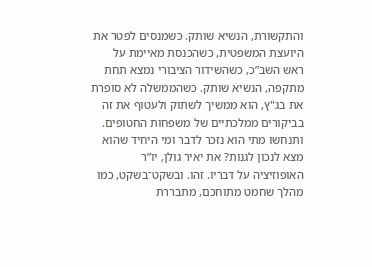והתקשורת, הנשיא שותק. כשמנסים לפטר את היועצת המשפטית, כשהכנסת מאיימת על ראש השב”כ, כשהשידור הציבורי נמצא תחת מתקפה, הנשיא שותק. כשהממשלה לא סופרת את בג"ץ, הוא ממשיך לשתוק ולעטוף את זה בביקורים ממלכתיים של משפחות החטופים.
ותנחשו מתי הוא נזכר לדבר ומי היחיד שהוא מצא לנכון לגנות? את יאיר גולן, יו”ר האופוזיציה על דבריו. זהו. ובשקט־בשקט, כמו מהלך שחמט מתוחכם, מתבררת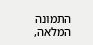התמונה המלאה,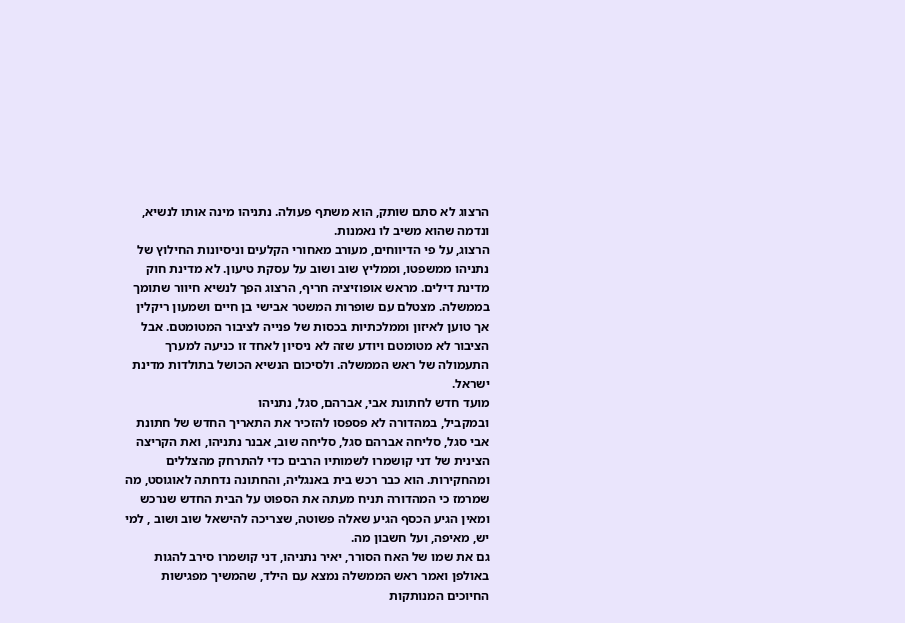הרצוג לא סתם שותק, הוא משתף פעולה. נתניהו מינה אותו לנשיא, ונדמה שהוא משיב לו נאמנות.
הרצוג, על פי הדיווחים, מעורב מאחורי הקלעים וניסיונות החילוץ של נתניהו ממשפטו, וממליץ שוב ושוב על עסקת טיעון. לא מדינת חוק מדינת דילים. מראש אופוזיציה חריף, הרצוג הפך לנשיא חיוור שתומך בממשלה. מצטלם עם שופרות המשטר אבישי בן חיים ושמעון ריקלין אך טוען לאיזון וממלכתיות בכסות של פנייה לציבור המטומטם. אבל הציבור לא מטומטם ויודע שזה לא ניסיון לאחד זו כניעה למערך התעמולה של ראש הממשלה. ולסיכום הנשיא הכושל בתולדות מדינת ישראל.
מועד חדש לחתונת אבי, אברהם, סגל, נתניהו
ובמקביל, במהדורה לא פספסו להזכיר את התאריך החדש של חתונת אבי סגל, סליחה אברהם סגל, סליחה שוב, אבנר נתניהו, ואת הקריצה הצינית של דני קושמרו לשמותיו הרבים כדי להתרחק מהצללים ומהחקירות. הוא כבר רכש בית באנגליה, והחתונה נדחתה לאוגוסט, מה שמרמז כי המהדורה תניח מעתה את הספוט על הבית החדש שנרכש ומאין הגיע הכסף הגיע שאלה פשוטה, שצריכה להישאל שוב ושוב , למי יש, מאיפה, ועל חשבון מה.
גם את שמו של האח הסורר, יאיר נתניהו, דני קושמרו סירב להגות באולפן ואמר ראש הממשלה נמצא עם הילד, שהמשיך מפגישות החיוכים המנותקות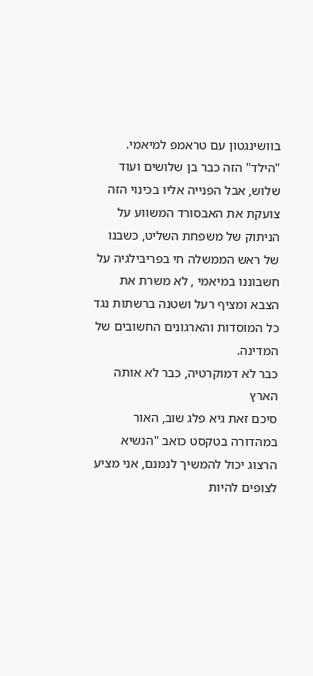בוושינגטון עם טראמפ למיאמי. "הילד" הזה כבר בן שלושים ועוד שלוש, אבל הפנייה אליו בכינוי הזה צועקת את האבסורד המשווע על הניתוק של משפחת השליט, כשבנו של ראש הממשלה חי בפריבילגיה על חשבוננו במיאמי , לא משרת את הצבא ומציף רעל ושטנה ברשתות נגד כל המוסדות והארגונים החשובים של המדינה.
כבר לא דמוקרטיה, כבר לא אותה הארץ
סיכם זאת גיא פלג שוב, האור במהדורה בטקסט כואב "הנשיא הרצוג יכול להמשיך לנמנם, אני מציע לצופים להיות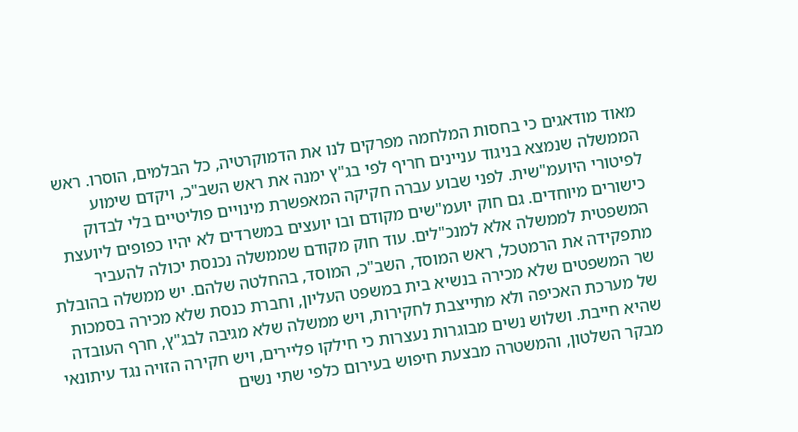מאוד מודאגים כי בחסות המלחמה מפרקים לנו את הדמוקרטיה, כל הבלמים, הוסרו. ראש הממשלה שנמצא בניגוד עניינים חריף לפי בג"ץ ימנה את ראש השב"כ, ויקדם שימוע לפיטורי היועמ"שית. לפני שבוע עברה חקיקה המאפשרת מינויים פוליטיים בלי לבדוק כישורים מיוחדים. גם חוק יועמ"שים מקודם ובו יועצים במשרדים לא יהיו כפופים ליועצת המשפטית לממשלה אלא למנכ"לים. עוד חוק מקודם שממשלה נכנסת יכולה להעביר מתפקידה את הרמטכל, ראש המוסד, השב"כ, המוסד, בהחלטה שלהם. יש ממשלה בהובלת שר המשפטים שלא מכירה בנשיא בית במשפט העליון, וחברת כנסת שלא מכירה בסמכות של מערכת האכיפה ולא מתייצבת לחקירות, ויש ממשלה שלא מגיבה לבג"ץ, חרף העובדה שהיא חייבת. ושלוש נשים מבוגרות נעצרות כי חילקו פליירים, ויש חקירה הזויה נגד עיתונאי מבקר השלטון, והמשטרה מבצעת חיפוש בעירום כלפי שתי נשים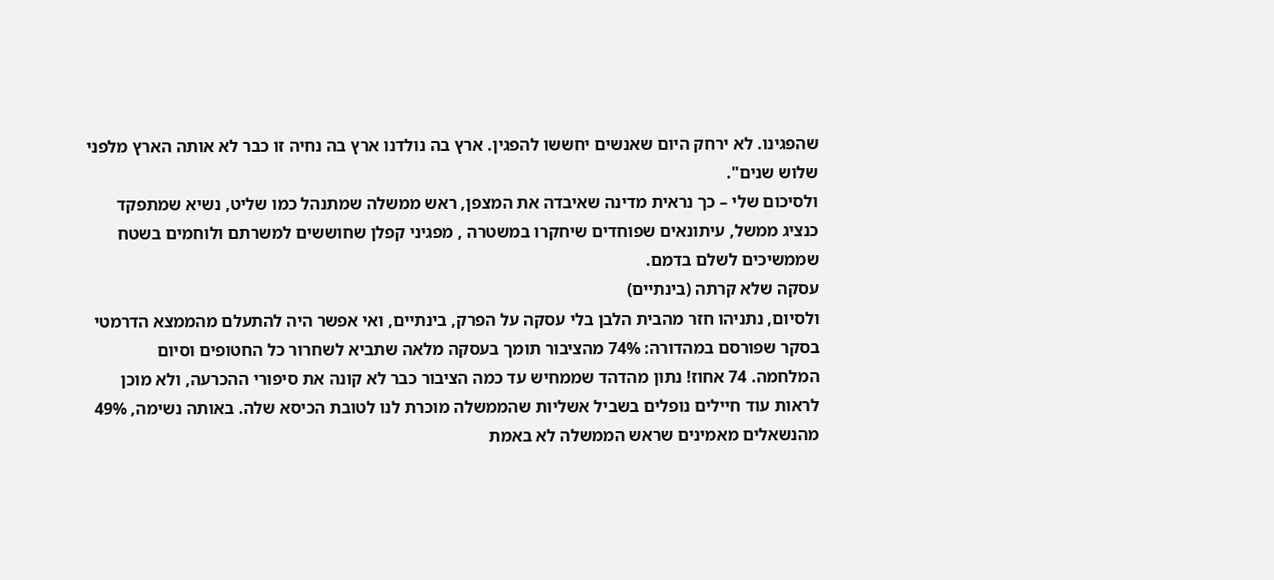שהפגינו. לא ירחק היום שאנשים יחששו להפגין. ארץ בה נולדנו ארץ בה נחיה זו כבר לא אותה הארץ מלפני שלוש שנים".
ולסיכום שלי – כך נראית מדינה שאיבדה את המצפן, ראש ממשלה שמתנהל כמו שליט, נשיא שמתפקד כנציג ממשל, עיתונאים שפוחדים שיחקרו במשטרה , מפגיני קפלן שחוששים למשרתם ולוחמים בשטח שממשיכים לשלם בדמם.
עסקה שלא קרתה (בינתיים)
ולסיום, נתניהו חזר מהבית הלבן בלי עסקה על הפרק, בינתיים, ואי אפשר היה להתעלם מהממצא הדרמטי בסקר שפורסם במהדורה: 74% מהציבור תומך בעסקה מלאה שתביא לשחרור כל החטופים וסיום המלחמה. 74 אחוז! נתון מהדהד שממחיש עד כמה הציבור כבר לא קונה את סיפורי ההכרעה, ולא מוכן לראות עוד חיילים נופלים בשביל אשליות שהממשלה מוכרת לנו לטובת הכיסא שלה. באותה נשימה, 49% מהנשאלים מאמינים שראש הממשלה לא באמת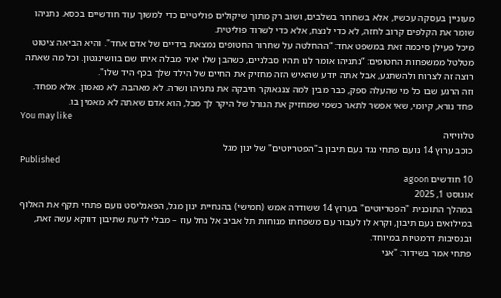מעוניין בעסקה עכשיו, אלא בשחרור בשלבים, ושוב רק מתוך שיקולים פוליטיים כדי למשוך עוד חודשיים בכסא. נתניהו שומר את הקלפים קרוב לחזה, לא כדי לנצח, אלא כדי לשרוד פוליטית.
מיכל פעילן סיכמה זאת במשפט אחד: “ההחלטה על שחרור החטופים נמצאת בידיים של אדם אחד". והיא הביאה ציטוט מטלטל ממשפחות החטופים: “נתניהו אומר לנו תהיו סבלניים, כשהבן שלו יאיר מבלה איתו שם בוושינגטון. וכל מה שאתה רוצה זה לצרוח ולהשתגע, אבל אתה יודע שהאיש הזה מחזיק את החיים של הילד שלך בכף היד שלו".
וזה הרגע שבו כל מי שהעלה ספק, כבר מבין למה צנגאוקר חיבקה את נתניהו ושרה. לא מאהבה. לא מאמון. אלא מפחד. פחד נורא, קיומי, שאי אפשר לתאר כשמי שמחזיק את הגורל של היקר לך מכל, הוא אדם שאתה לא מאמין בו.
You may like
טלוויזיה
כוכב ערוץ 14 נועם פתחי נגד נעם תיבון ב"הפטריוטים" של ינון מגל
Published
10 חודשים agoon
אוגוסט 1, 2025
במהלך התוכנית "הפטריוטים" בערוץ 14 ששודרה אמש (חמישי) בהנחיית ינון מגל, הפאנליסט נועם פתחי תקף את האלוף במילואים נעם תיבון, וקרא לו לעבור עם משפחתו מנוחות תל אביב אל נחל עוז – מבלי לדעת שתיבון דווקא עשה זאת, ובנסיבות דרמטיות במיוחד.
פתחי אמר בשידור: "אני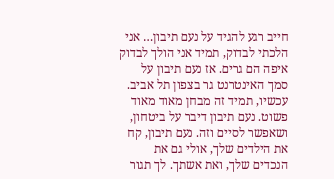חייב רגע להגיד על נעם תיבון… אני הלכתי לבדוק, תמיד אני הולך לבדוק איפה הם גרים. אז נעם תיבון על סמך האינטרנט גר בצפון תל אביב. עכשיו, תמיד זה מבחן מאוד מאוד פשוט. נעם תיבון דיבר על ביטחון, ושאפשר לסיים וזה. נעם תיבון, קח את הילדים שלך, אולי גם את הנכדים שלך, ואת אשתך. לך תגור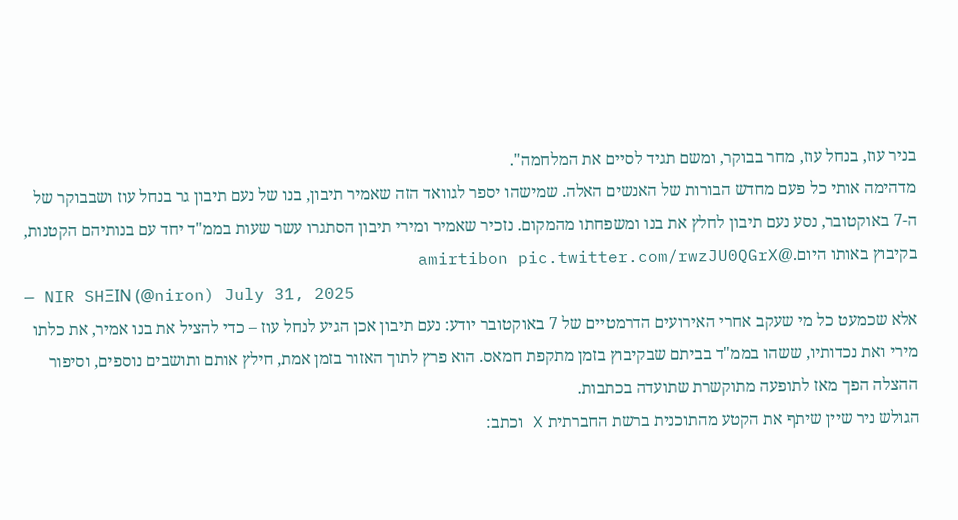בניר עוז, בנחל עוז, מחר בבוקר, ומשם תגיד לסיים את המלחמה".
מדהימה אותי כל פעם מחדש הבורות של האנשים האלה. שמישהו יספר לגוואד הזה שאמיר תיבון, בנו של נעם תיבון גר בנחל עוז ושבבוקר של ה-7 באוקטובר, נסע נעם תיבון לחלץ את בנו ומשפחתו מהמקום. נזכיר שאמיר ומירי תיבון הסתגרו עשר שעות בממ"ד יחד עם בנותיהם הקטנות, בקיבוץ באותו היום.@amirtibon pic.twitter.com/rwzJU0QGrX
— NIR SHΞIN (@niron) July 31, 2025
אלא שכמעט כל מי שעקב אחרי האירועים הדרמטיים של 7 באוקטובר יודע: נעם תיבון אכן הגיע לנחל עוז – כדי להציל את בנו אמיר, את כלתו מירי ואת נכדותיו, ששהו בממ"ד בביתם שבקיבוץ בזמן מתקפת חמאס. הוא פרץ לתוך האזור בזמן אמת, חילץ אותם ותושבים נוספים, וסיפור ההצלה הפך מאז לתופעה מתוקשרת שתועדה בכתבות.
הגולש ניר שיין שיתף את הקטע מהתוכנית ברשת החברתית X וכתב: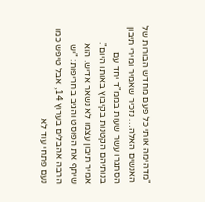"מדהימה אותי כל פעם מחדש הבורות של האנשים האלה… נזכיר שאמיר ומירי תיבון הסתגרו עשר שעות בממ"ד יחד עם בנותיהם הקטנות בקיבוץ באותו היום".
אמיר תיבון עצמו לא נשאר אדיש. הוא שיתף את הפוסט והגיב בחריפות: "יש הרבה אהבלים בערוץ 14, אבל טיפש כמו נעם פתחי עוד לא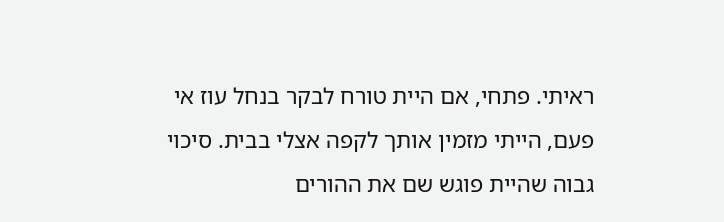ראיתי. פתחי, אם היית טורח לבקר בנחל עוז אי פעם, הייתי מזמין אותך לקפה אצלי בבית. סיכוי גבוה שהיית פוגש שם את ההורים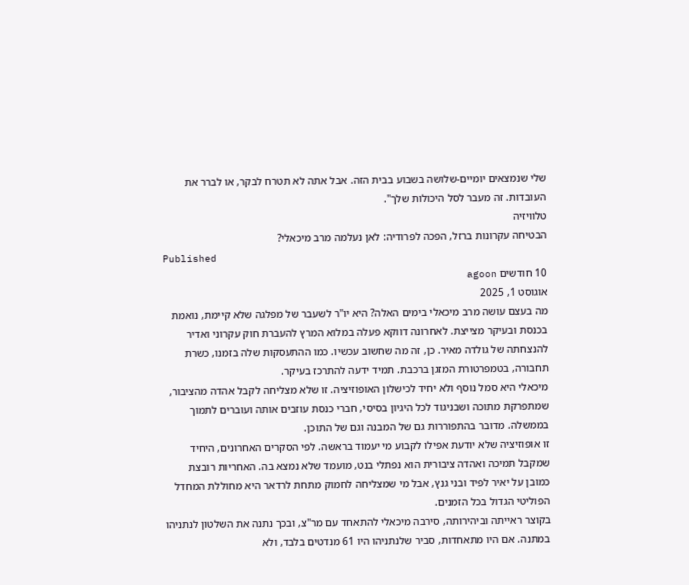שלי שנמצאים יומיים-שלושה בשבוע בבית הזה. אבל אתה לא תטרח לבקר, או לברר את העובדות. זה מעבר לסל היכולות שלך".
טלוויזיה
הבטיחה עקרונות ברזל, הפכה לפרודיה: לאן נעלמה מרב מיכאלי?
Published
10 חודשים agoon
אוגוסט 1, 2025
מה בעצם עושה מרב מיכאלי בימים האלה? היא יו"ר לשעבר של מפלגה שלא קיימת, נואמת בכנסת ובעיקר מצייצת. לאחרונה דווקא פעלה במלוא המרץ להעברת חוק עקרוני ואדיר להנצחתה של גולדה מאיר. כן, זה מה שחשוב עכשיו. כמו ההתעסקות שלה בזמנו, כשרת תחבורה, בטמפרטורת המזגן ברכבת. תמיד ידעה להתרכז בעיקר.
מיכאלי היא סמל נוסף ולא יחיד לכישלון האופוזיציה. זו שלא מצליחה לקבל אהדה מהציבור, שמתפרקת מתוכה ושבניגוד לכל היגיון בסיסי, חברי כנסת עוזבים אותה ועוברים לתמוך בממשלה. מדובר בהתפוררות גם של המבנה וגם של התוכן.
זו אופוזיציה שלא יודעת אפילו לקבוע מי יעמוד בראשה. לפי הסקרים האחרונים, היחיד שמקבל תמיכה ואהדה ציבורית הוא נפתלי בנט, מועמד שלא נמצא בה. האחריות רובצת כמובן על יאיר לפיד ובני גנץ, אבל מי שמצליחה לחמוק מתחת לרדאר היא מחוללת המחדל הפוליטי הגדול בכל הזמנים.
בקוצר ראייתה וביהירותה, סירבה מיכאלי להתאחד עם מר"צ, ובכך נתנה את השלטון לנתניהו במתנה. אם היו מתאחדות, סביר שלנתניהו היו 61 מנדטים בלבד, ולא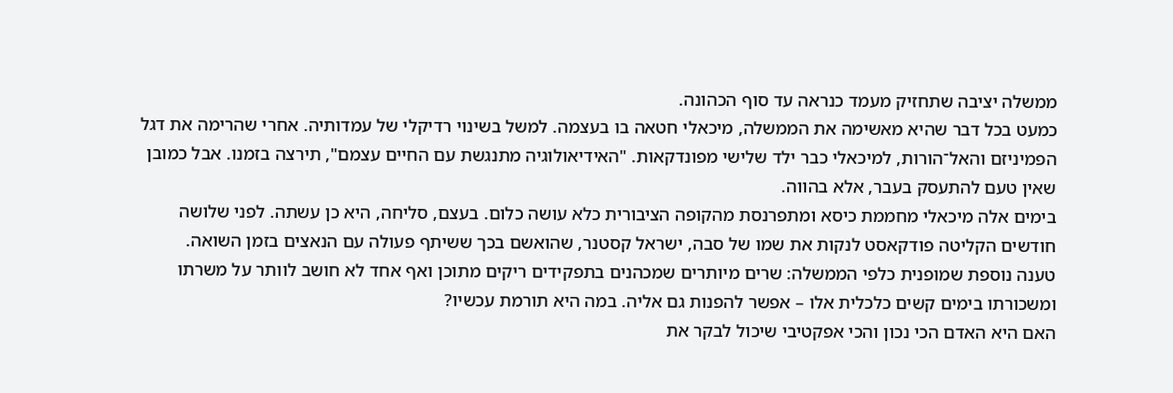ממשלה יציבה שתחזיק מעמד כנראה עד סוף הכהונה.
כמעט בכל דבר שהיא מאשימה את הממשלה, מיכאלי חטאה בו בעצמה. למשל בשינוי רדיקלי של עמדותיה. אחרי שהרימה את דגל הפמיניזם והאל־הורות, למיכאלי כבר ילד שלישי מפונדקאות. "האידיאולוגיה מתנגשת עם החיים עצמם", תירצה בזמנו. אבל כמובן שאין טעם להתעסק בעבר, אלא בהווה.
בימים אלה מיכאלי מחממת כיסא ומתפרנסת מהקופה הציבורית כלא עושה כלום. בעצם, סליחה, היא כן עשתה. לפני שלושה חודשים הקליטה פודקאסט לנקות את שמו של סבה, ישראל קסטנר, שהואשם בכך ששיתף פעולה עם הנאצים בזמן השואה.
טענה נוספת שמופנית כלפי הממשלה: שרים מיותרים שמכהנים בתפקידים ריקים מתוכן ואף אחד לא חושב לוותר על משרתו ומשכורתו בימים קשים כלכלית אלו – אפשר להפנות גם אליה. במה היא תורמת עכשיו?
האם היא האדם הכי נכון והכי אפקטיבי שיכול לבקר את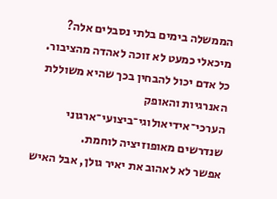הממשלה בימים בלתי נסבלים אלה? מיכאלי כמעט לא זוכה לאהדה מהציבור. כל אדם יכול להבחין בכך שהיא משוללת האנרגיות והאופק הערכי־אידיאולוגי־ביצועי־ארגוני שנדרשים מאופוזיציה לוחמת.
אפשר לא לאהוב את יאיר גולן, אבל האיש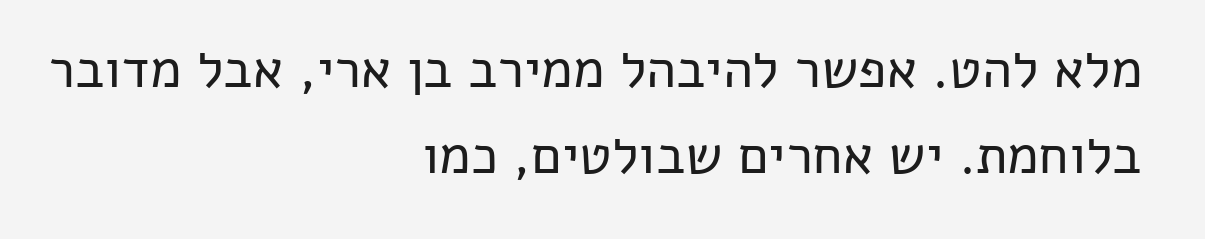מלא להט. אפשר להיבהל ממירב בן ארי, אבל מדובר בלוחמת. יש אחרים שבולטים, כמו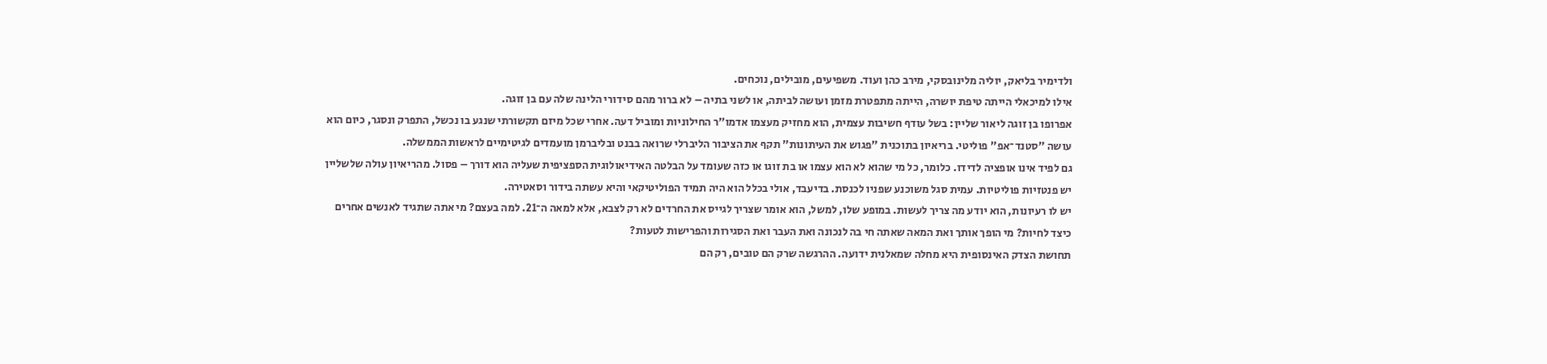ולדימיר בליאק, יוליה מלינובסקי, מירב כהן ועוד. משפיעים, מובילים, נוכחים.
אילו למיכאלי הייתה טיפת יושרה, הייתה מתפטרת מזמן ועושה לביתה, או לשני בתיה – לא ברור מהם סידורי הלינה שלה עם בן זוגה.
אפרופו בן זוגה ליאור שליין: בשל עודף חשיבות עצמית, הוא מחזיק מעצמו אדמו"ר החילוניות ומוביל דעה. אחרי שכל מיזם תקשורתי שנגע בו נכשל, התפרק ונסגר, כיום הוא עושה "סטנד־אפ" פוליטי. בריאיון בתוכנית "פגוש את העיתונות" תקף את הציבור הליברלי שרואה בבנט ובליברמן מועמדים לגיטימיים לראשות הממשלה.
גם לפיד אינו אופציה לדידו. כלומר, כל מי שהוא לא הוא עצמו או בת זוגו או כזה שעומד על הבלטה האידיאולוגית הספציפית שעליה הוא דורך – פסול. מהריאיון עולה שלשליין יש פנטזיות פוליטיות. עמית סגל משוכנע שפניו לכנסת. בדיעבד, אולי בכלל הוא היה תמיד הפוליטיקאי והיא עשתה בידור וסאטירה.
יש לו רעיונות, הוא יודע מה צריך לעשות. במופע שלו, למשל, הוא אומר שצריך לגייס את החרדים לא רק לצבא, אלא למאה ה־21. למה בעצם? מי אתה שתגיד לאנשים אחרים כיצד לחיות? מי הופך אותך ואת המאה שאתה חי בה לנכונה ואת העבר ואת הסגירות והפרישות לטעות?
תחושת הצדק האינסופית היא מחלה שמאלנית ידועה. ההרגשה שרק הם טובים, רק הם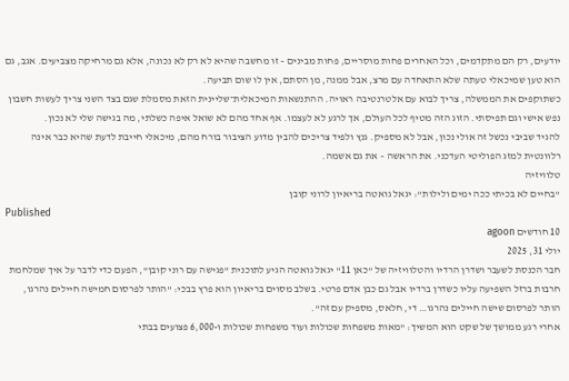יודעים, רק הם מתקדמים, וכל האחרים פחות מוסריים, פחות מבינים – זו מחשבה שהיא לא רק לא נכונה, אלא גם מרחיקה מצביעים. אגב, גם הוא טען שמיכאלי טעתה שלא התאחדה עם מרצ, אבל ממנה, מן הסתם, אין לו שום תביעה.
כשתוקפים את הממשלה, צריך לבוא עם אלטרנטיבה ראויה. ההתנשאות המיכאלית־שליינית הזאת מסמלת שגם בצד השני צריך לעשות חשבון נפש אישי וגם תפיסתי. הזוג הזה מטיף לכל העולם, אך לרגע לא לעצמו. אף אחד מהם לא שואל איפה כשלתי, מה בגישה שלי לא נכון.
להגיד שביבי נכשל זה אולי נכון, אבל לא מספיק. גנץ ולפיד צריכים להבין מדוע הציבור בורח מהם, מיכאלי חייבת לדעת שהיא כבר אינה רלוונטית למזג הפוליטי העדכני. את הראשה – את גם אשמה.
טלוויזיה
"בחיים לא בכיתי ככה ימים ולילות": יגאל גואטה בריאיון לרוני קובן
Published
10 חודשים agoon
יולי 31, 2025
חבר הכנסת לשעבר ושדרן הרדיו והטלוויזיה של "כאן 11" יגאל גואטה הגיע לתוכנית "פגישה עם רוני קובן", הפעם כדי לדבר על איך שמלחמת חרבות ברזל השפיעה עליו כשדרן ברדיו אבל גם כבן אדם פרטי. בשלב מסוים בריאיון הוא פרץ בבכי: "הותר לפרסום חמישה חיילים נהרגו, הותר לפרסום שישה חיילים נהרגו… די, חלאס, מספיק עם זה".
אחרי רגע ממושך של שקט הוא המשיך: "מאות משפחות שכולות ועוד משפחות שכולות ו-6,000 פצועים בבתי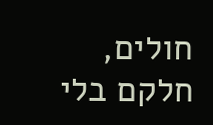חולים, חלקם בלי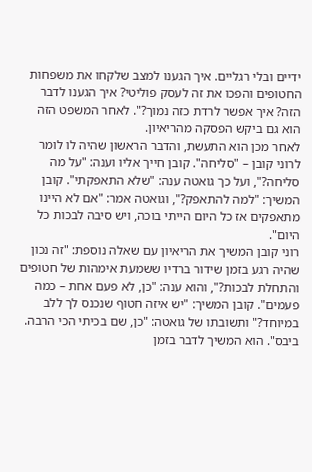ידיים ובלי רגליים. איך הגענו למצב שלקחו את משפחות החטופים והפכו את זה לעסק פוליטי? איך הגענו לדבר הזה? איך אפשר לרדת כזה נמוך?". לאחר המשפט הזה הוא גם ביקש הפסקה מהריאיון.
לאחר מכן הוא התעשת, והדבר הראשון שהיה לו לומר לרוני קובן – "סליחה". קובן חייך אליו וענה: "על מה סליחה?", ועל כך גואטה ענה: "שלא התאפקתי". קובן המשיך: "למה להתאפק?", וגואטה אמר: "אם לא היינו מתאפקים אז כל היום הייתי בוכה, ויש סיבה לבכות כל היום".
רוני קובן המשיך את הריאיון עם שאלה נוספת: "זה נכון שהיה רגע בזמן שידור ברדיו ששמעת אימהות של חטופים והתחלת לבכות?", והוא ענה: "כן, לא פעם אחת – כמה פעמים". קובן המשיך: "יש איזה חטוף שנכנס לך ללב במיוחד?" ותשובתו של גואטה: "כן, שם בכיתי הכי הרבה. ביבס". הוא המשיך לדבר בזמן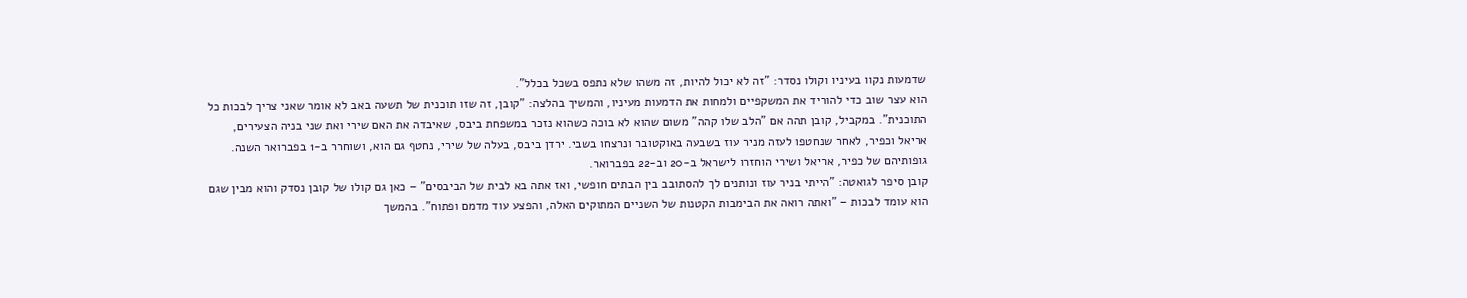שדמעות נקוו בעיניו וקולו נסדר: "זה לא יכול להיות, זה משהו שלא נתפס בשכל בכלל".
הוא עצר שוב כדי להוריד את המשקפיים ולמחות את הדמעות מעיניו, והמשיך בהלצה: "קובן, זה שזו תוכנית של תשעה באב לא אומר שאני צריך לבכות כל התוכנית". במקביל, קובן תהה אם "הלב שלו קהה" משום שהוא לא בוכה כשהוא נזכר במשפחת ביבס, שאיבדה את האם שירי ואת שני בניה הצעירים, אריאל וכפיר, לאחר שנחטפו לעזה מניר עוז בשבעה באוקטובר ונרצחו בשבי. ירדן ביבס, בעלה של שירי, נחטף גם הוא, ושוחרר ב-1 בפברואר השנה. גופותיהם של כפיר, אריאל ושירי הוחזרו לישראל ב-20 וב-22 בפברואר.
קובן סיפר לגואטה: "הייתי בניר עוז ונותנים לך להסתובב בין הבתים חופשי, ואז אתה בא לבית של הביבסים" – כאן גם קולו של קובן נסדק והוא מבין שגם הוא עומד לבכות – "ואתה רואה את הבימבות הקטנות של השניים המתוקים האלה, והפצע עוד מדמם ופתוח". בהמשך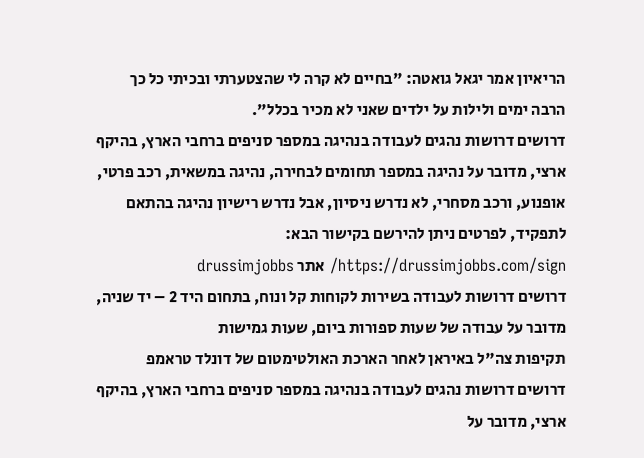הריאיון אמר יגאל גואטה: "בחיים לא קרה לי שהצטערתי ובכיתי כל כך הרבה ימים ולילות על ילדים שאני לא מכיר בכלל".
דרושים דרושות נהגים לעבודה בנהיגה במספר סניפים ברחבי הארץ, בהיקף ארצי, מדובר על נהיגה במספר תחומים לבחירה, נהיגה במשאית, רכב פרטי, אופנוע, ורכב מסחרי, לא נדרש ניסיון, אבל נדרש רישיון נהיגה בהתאם לתפקיד, לפרטים ניתן להירשם בקישור הבא: https://drussimjobbs.com/sign/ אתר drussimjobbs
דרושים דרושות לעבודה בשירות לקוחות קל ונוח, בתחום היד 2 – יד שניה, מדובר על עבודה של שעות ספורות ביום, שעות גמישות
תקיפות צה"ל באיראן לאחר הארכת האולטימטום של דונלד טראמפ
דרושים דרושות נהגים לעבודה בנהיגה במספר סניפים ברחבי הארץ, בהיקף ארצי, מדובר על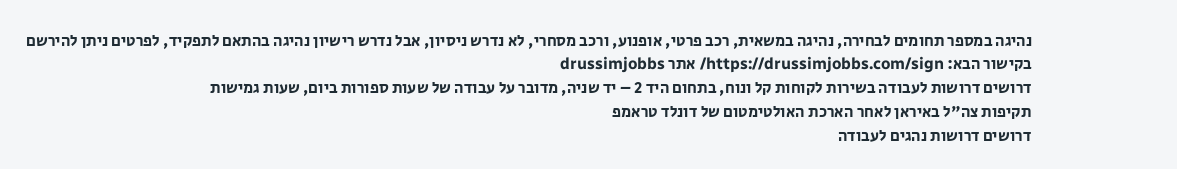נהיגה במספר תחומים לבחירה, נהיגה במשאית, רכב פרטי, אופנוע, ורכב מסחרי, לא נדרש ניסיון, אבל נדרש רישיון נהיגה בהתאם לתפקיד, לפרטים ניתן להירשם בקישור הבא: https://drussimjobbs.com/sign/ אתר drussimjobbs
דרושים דרושות לעבודה בשירות לקוחות קל ונוח, בתחום היד 2 – יד שניה, מדובר על עבודה של שעות ספורות ביום, שעות גמישות
תקיפות צה"ל באיראן לאחר הארכת האולטימטום של דונלד טראמפ
דרושים דרושות נהגים לעבודה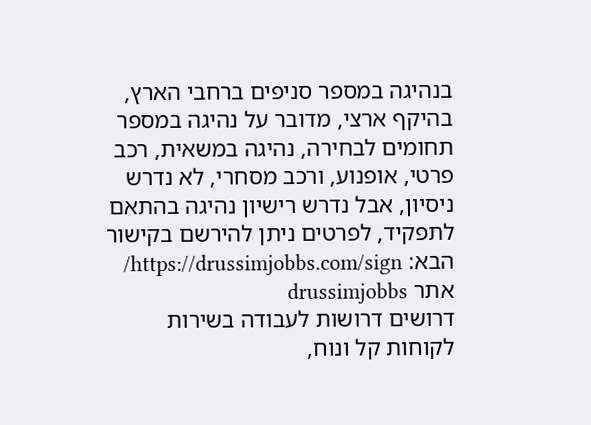בנהיגה במספר סניפים ברחבי הארץ, בהיקף ארצי, מדובר על נהיגה במספר תחומים לבחירה, נהיגה במשאית, רכב פרטי, אופנוע, ורכב מסחרי, לא נדרש ניסיון, אבל נדרש רישיון נהיגה בהתאם לתפקיד, לפרטים ניתן להירשם בקישור הבא: https://drussimjobbs.com/sign/ אתר drussimjobbs
דרושים דרושות לעבודה בשירות לקוחות קל ונוח,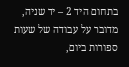בתחום היד 2 – יד שניה, מדובר על עבודה של שעות ספורות ביום,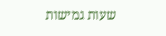שעות גמישות